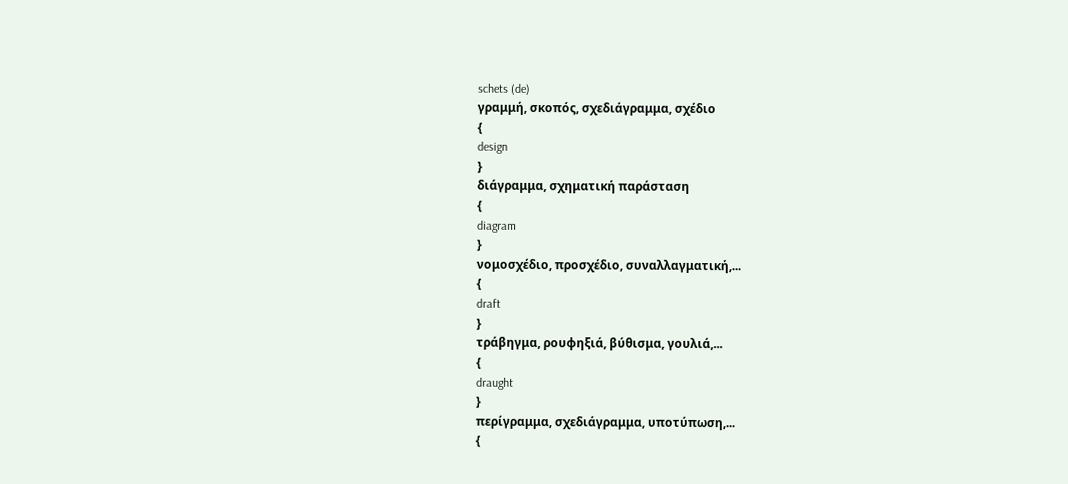schets (de)
γραμμή, σκοπός, σχεδιάγραμμα, σχέδιο
{
design
}
διάγραμμα, σχηματική παράσταση
{
diagram
}
νομοσχέδιο, προσχέδιο, συναλλαγματική,...
{
draft
}
τράβηγμα, ρουφηξιά, βύθισμα, γουλιά,...
{
draught
}
περίγραμμα, σχεδιάγραμμα, υποτύπωση,...
{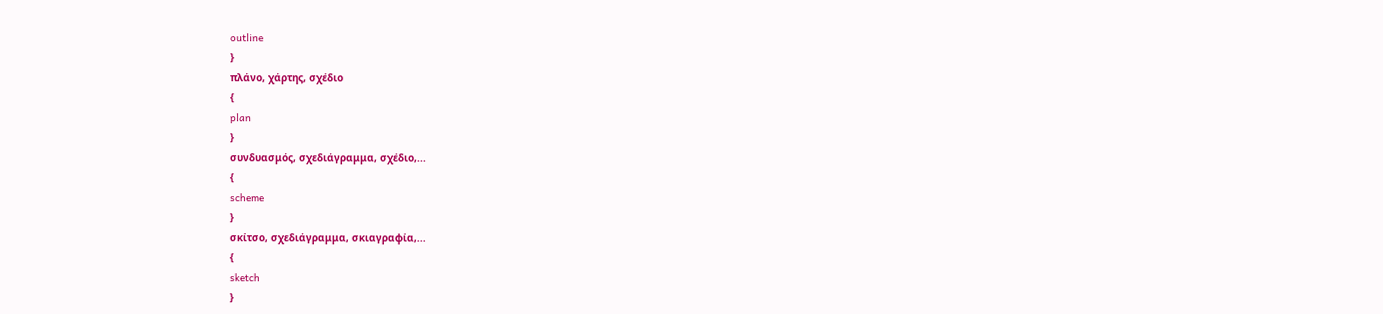outline
}
πλάνο, χάρτης, σχέδιο
{
plan
}
συνδυασμός, σχεδιάγραμμα, σχέδιο,...
{
scheme
}
σκίτσο, σχεδιάγραμμα, σκιαγραφία,...
{
sketch
}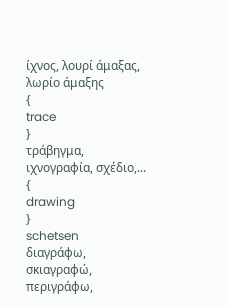ίχνος, λουρί άμαξας, λωρίο άμαξης
{
trace
}
τράβηγμα, ιχνογραφία, σχέδιο,...
{
drawing
}
schetsen
διαγράφω, σκιαγραφώ, περιγράφω,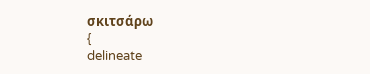σκιτσάρω
{
delineate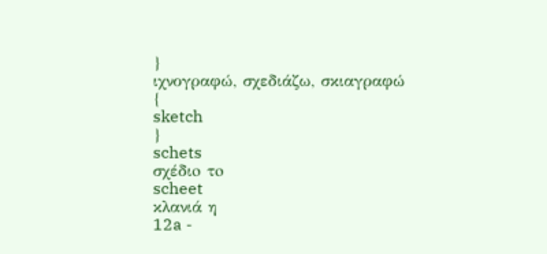}
ιχνογραφώ, σχεδιάζω, σκιαγραφώ
{
sketch
}
schets
σχέδιo τo
scheet
κλανιά η
12a -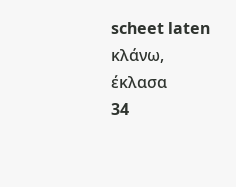scheet laten
κλάνω, έκλασα
34